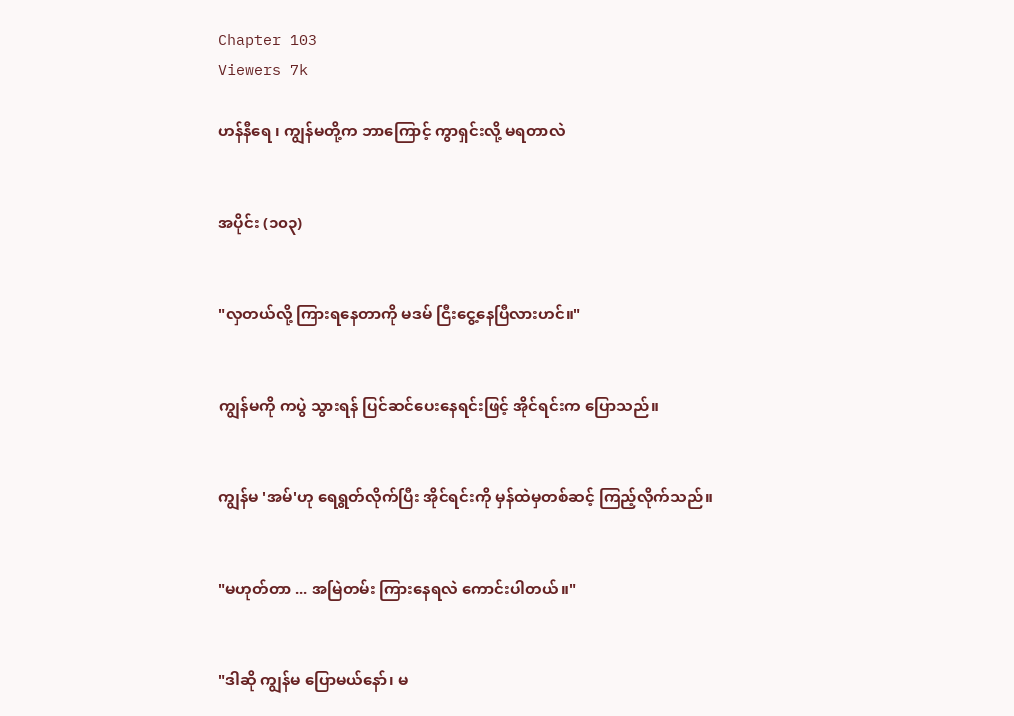Chapter 103
Viewers 7k

ဟန်နီရေ ၊ ကျွန်မတို့က ဘာကြောင့် ကွာရှင်းလို့ မရတာလဲ


အပိုင်း (၁၀၃)


"လှတယ်လို့ ကြားရနေတာကို မဒမ် ငြီးငွေ့နေပြီလားဟင်။"


ကျွန်မကို ကပွဲ သွားရန် ပြင်ဆင်ပေးနေရင်းဖြင့် အိုင်ရင်းက ပြောသည်။


ကျွန်မ 'အမ်'ဟု ရေရွတ်လိုက်ပြီး အိုင်ရင်းကို မှန်ထဲမှတစ်ဆင့် ကြည့်လိုက်သည်။


"မဟုတ်တာ ... အမြဲတမ်း ကြားနေရလဲ ကောင်းပါတယ်။"


"ဒါဆို ကျွန်မ ပြောမယ်နော်၊ မ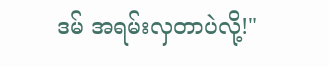ဒမ် အရမ်းလှတာပဲလို့!"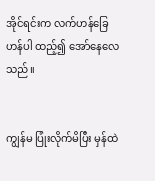အိုင်ရင်းက လက်ဟန်ခြေဟန်ပါ ထည့်၍ အော်နေလေသည်။


ကျွန်မ ပြုံးလိုက်မိပြီး မှန်ထဲ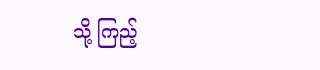သို့ ကြည့်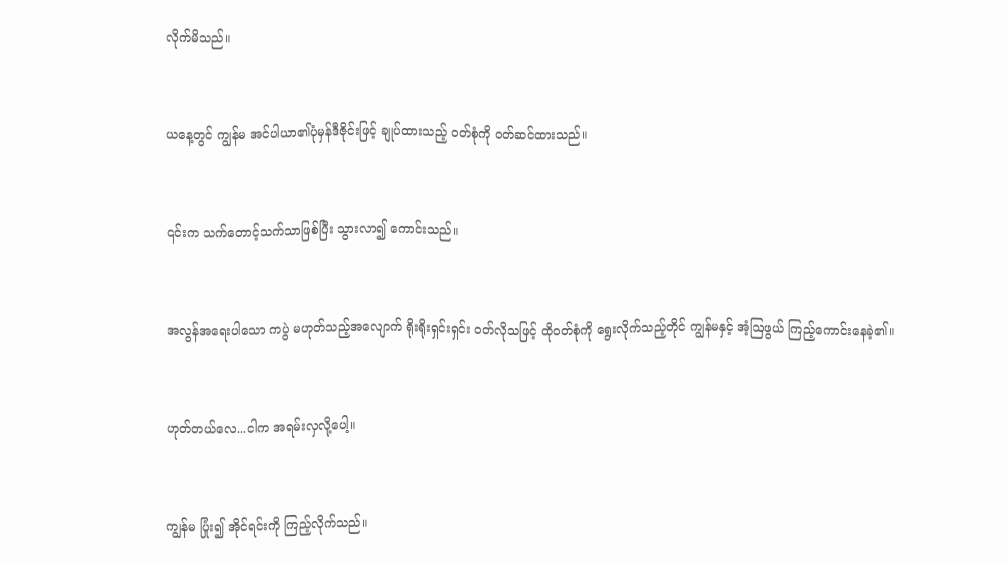လိုက်မိသည်။


ယနေ့တွင် ကျွန်မ အင်ပါယာ၏ပုံမှန်ဒီဇိုင်းဖြင့် ချုပ်ထားသည့် ဝတ်စုံကို ဝတ်ဆင်ထားသည်။


၎င်းက သက်တောင့်သက်သာဖြစ်ပြီး သွားလာ၍ ကောင်းသည်။


အလွန်အရေးပါသော ကပွဲ မဟုတ်သည့်အလျောက် ရိုးရိုးရှင်းရှင်း ဝတ်လိုသဖြင့် ထိုဝတ်စုံကို ရွေးလိုက်သည့်တိုင် ကျွန်မနှင့် အံ့ဩဖွယ် ကြည့်ကောင်းနေခဲ့၏။


ဟုတ်တယ်လေ...ငါက အရမ်းလှလို့ပေါ့။


ကျွန်မ ပြုံး၍ အိုင်ရင်းကို ကြည့်လိုက်သည်။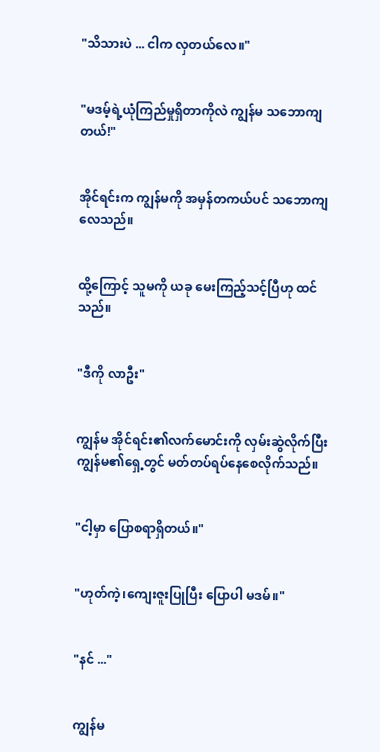"သိသားပဲ ... ငါက လှတယ်လေ။"


"မဒမ့်ရဲ့ယုံကြည်မှုရှိတာကိုလဲ ကျွန်မ သဘောကျတယ်!"


အိုင်ရင်းက ကျွန်မကို အမှန်တကယ်ပင် သဘောကျလေသည်။


ထို့ကြောင့် သူမကို ယခု မေးကြည့်သင့်ပြီဟု ထင်သည်။


"ဒီကို လာဦး"


ကျွန်မ အိုင်ရင်း၏လက်မောင်းကို လှမ်းဆွဲလိုက်ပြီး ကျွန်မ၏ရှေ့တွင် မတ်တပ်ရပ်နေစေလိုက်သည်။


"ငါ့မှာ ပြောစရာရှိတယ်။"


"ဟုတ်ကဲ့၊ကျေးဇူးပြုပြီး ပြောပါ မဒမ်။"


"နင် ..."


ကျွန်မ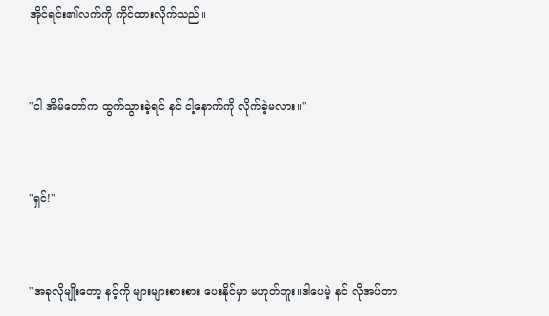အိုင်ရင်း၏လက်ကို ကိုင်ထားလိုက်သည်။


"ငါ အိမ်တော်က ထွက်သွားခဲ့ရင် နင် ငါ့နောက်ကို လိုက်ခဲ့မလား။"


"ရှင်!"


"အခုလိုမျိုးတော့ နင့်ကို များများစားစား ပေးနိုင်မှာ မဟုတ်ဘူး။ဒါပေမဲ့ နင် လိုအပ်တာ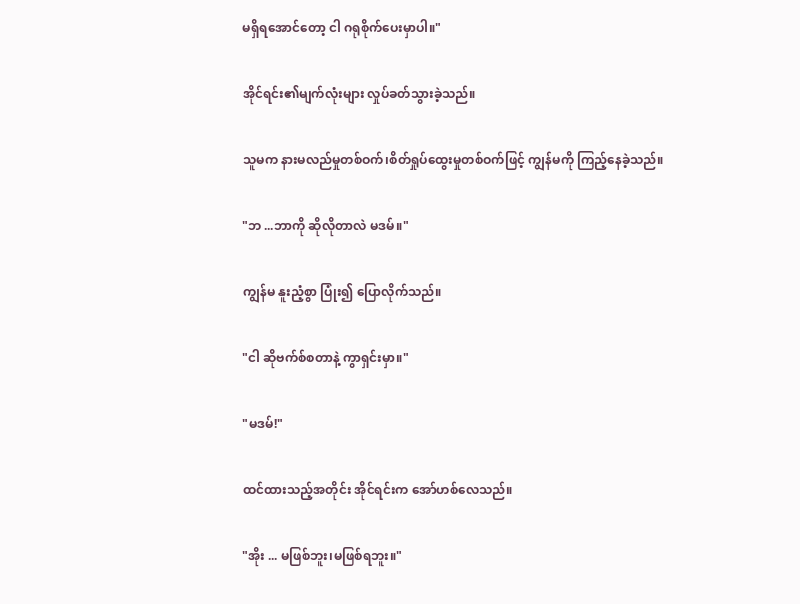မရှိရအောင်တော့ ငါ ဂရုစိုက်ပေးမှာပါ။"


အိုင်ရင်း၏မျက်လုံးများ လှုပ်ခတ်သွားခဲ့သည်။


သူမက နားမလည်မှုတစ်ဝက်၊စိတ်ရှုပ်ထွေးမှုတစ်ဝက်ဖြင့် ကျွန်မကို ကြည့်နေခဲ့သည်။


"ဘ ...ဘာကို ဆိုလိုတာလဲ မဒမ်။"


ကျွန်မ နူးညံ့စွာ ပြုံး၍ ပြောလိုက်သည်။


"ငါ ဆိုဗက်စ်စတာနဲ့ ကွာရှင်းမှာ။"


"မဒမ်!"


ထင်ထားသည့်အတိုင်း အိုင်ရင်းက အော်ဟစ်လေသည်။


"အိုး ... မဖြစ်ဘူး၊မဖြစ်ရဘူး။"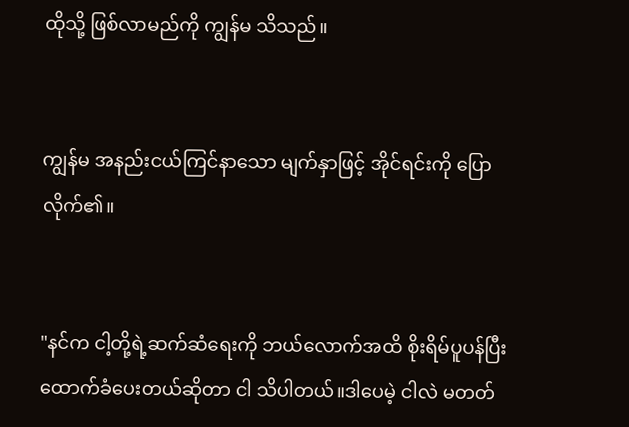ထိုသို့ ဖြစ်လာမည်ကို ကျွန်မ သိသည်။


ကျွန်မ အနည်းငယ်ကြင်နာသော မျက်နှာဖြင့် အိုင်ရင်းကို ပြောလိုက်၏။


"နင်က ငါ့တို့ရဲ့ဆက်ဆံရေးကို ဘယ်လောက်အထိ စိုးရိမ်ပူပန်ပြီး ထောက်ခံပေးတယ်ဆိုတာ ငါ သိပါတယ်။ဒါပေမဲ့ ငါလဲ မတတ်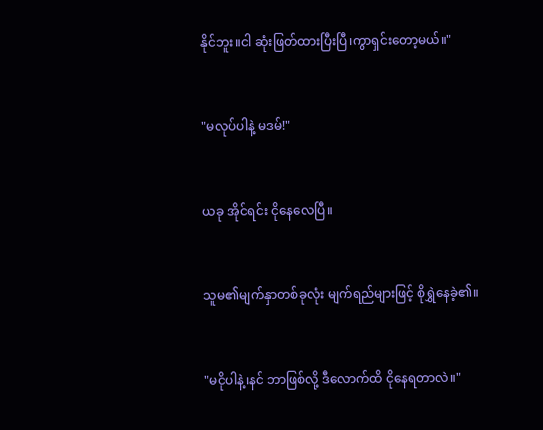နိုင်ဘူး။ငါ ဆုံးဖြတ်ထားပြီးပြီ၊ကွာရှင်းတော့မယ်။"


"မလုပ်ပါနဲ့ မဒမ်!"


ယခု အိုင်ရင်း ငိုနေလေပြီ။


သူမ၏မျက်နှာတစ်ခုလုံး မျက်ရည်များဖြင့် စိုရွှဲနေခဲ့၏။


"မငိုပါနဲ့၊နင် ဘာဖြစ်လို့ ဒီလောက်ထိ ငိုနေရတာလဲ။"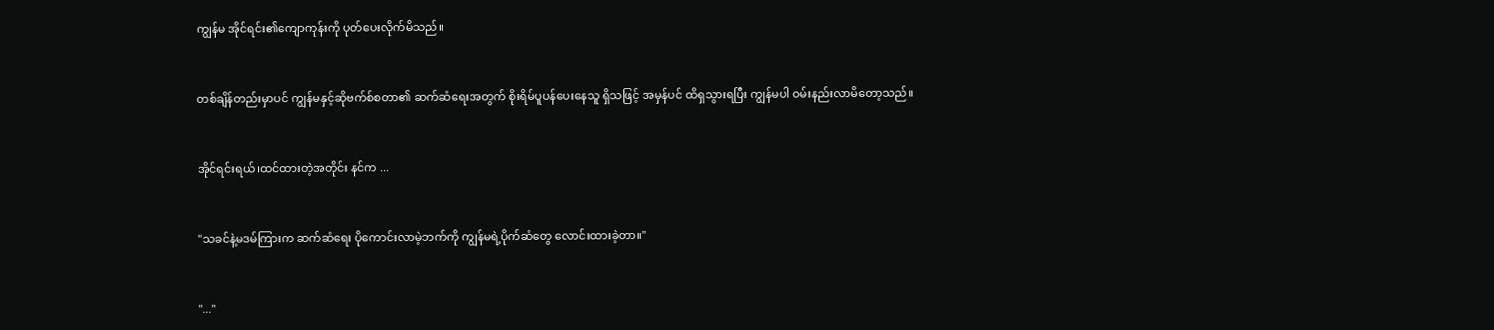ကျွန်မ အိုင်ရင်း၏ကျောကုန်းကို ပုတ်ပေးလိုက်မိသည်။


တစ်ချိန်တည်းမှာပင် ကျွန်မနှင့်ဆိုဗက်စ်စတာ၏ ဆက်ဆံရေးအတွက် စိုးရိမ်ပူပန်ပေးနေသူ ရှိသဖြင့် အမှန်ပင် ထိရှသွားရပြီး ကျွန်မပါ ဝမ်းနည်းလာမိတော့သည်။


အိုင်ရင်းရယ်၊ထင်ထားတဲ့အတိုင်း နင်က ...


"သခင်နဲ့မဒမ်ကြားက ဆက်ဆံရေး ပိုကောင်းလာမဲ့ဘက်ကို ကျွန်မရဲ့ပိုက်ဆံတွေ လောင်းထားခဲ့တာ။"


"..."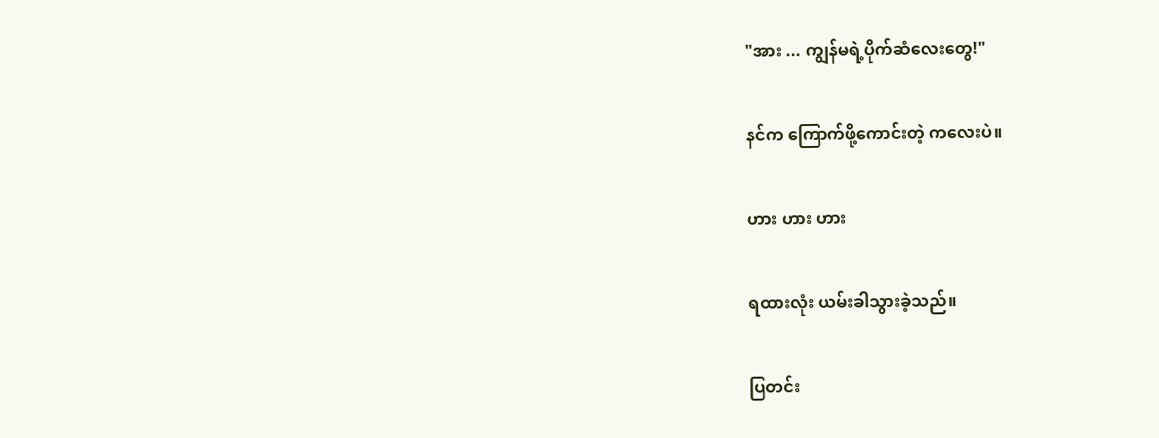"အား ... ကျွန်မရဲ့ပိုက်ဆံလေးတွေ!"


နင်က ကြောက်ဖို့ကောင်းတဲ့ ကလေးပဲ။


ဟား ဟား ဟား


ရထားလုံး ယမ်းခါသွားခဲ့သည်။


ပြတင်း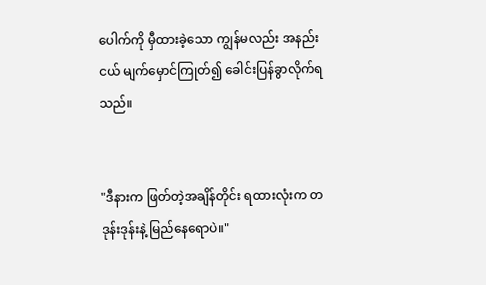ပေါက်ကို မှီထားခဲ့သော ကျွန်မလည်း အနည်းငယ် မျက်မှောင်ကြုတ်၍ ခေါင်းပြန်ခွာလိုက်ရသည်။


"ဒီနားက ဖြတ်တဲ့အချိန်တိုင်း ရထားလုံးက တဒုန်းဒုန်းနဲ့ မြည်နေရောပဲ။"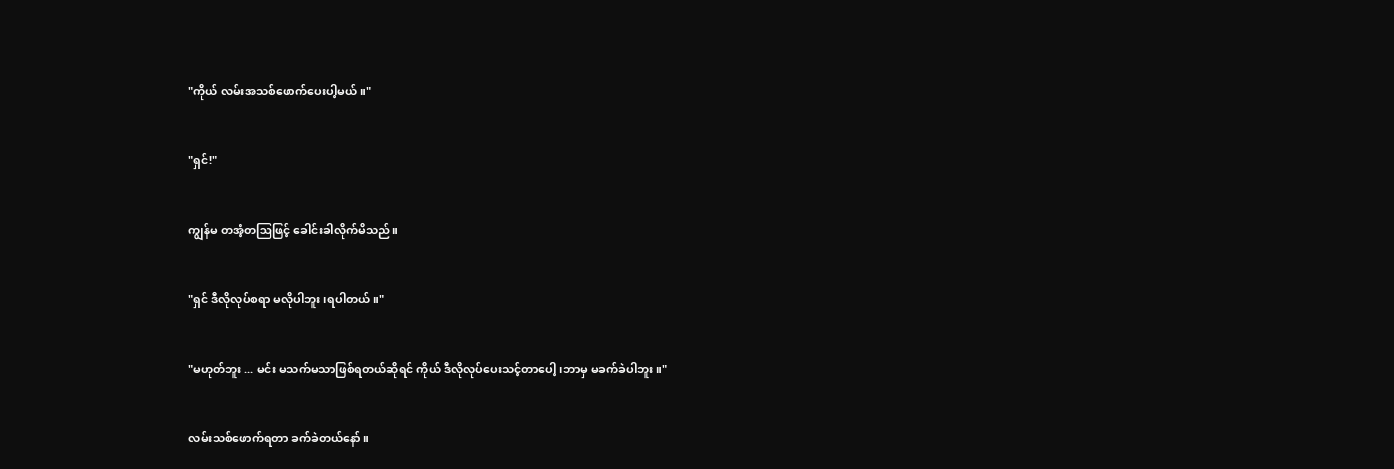"ကိုယ် လမ်းအသစ်ဖောက်ပေးပါ့မယ်။"


"ရှင်!"


ကျွန်မ တအံ့တဩဖြင့် ခေါင်းခါလိုက်မိသည်။


"ရှင် ဒီလိုလုပ်စရာ မလိုပါဘူး၊ရပါတယ်။"


"မဟုတ်ဘူး ... မင်း မသက်မသာဖြစ်ရတယ်ဆိုရင် ကိုယ် ဒီလိုလုပ်ပေးသင့်တာပေါ့၊ဘာမှ မခက်ခဲပါဘူး။"


လမ်းသစ်ဖောက်ရတာ ခက်ခဲတယ်နော်။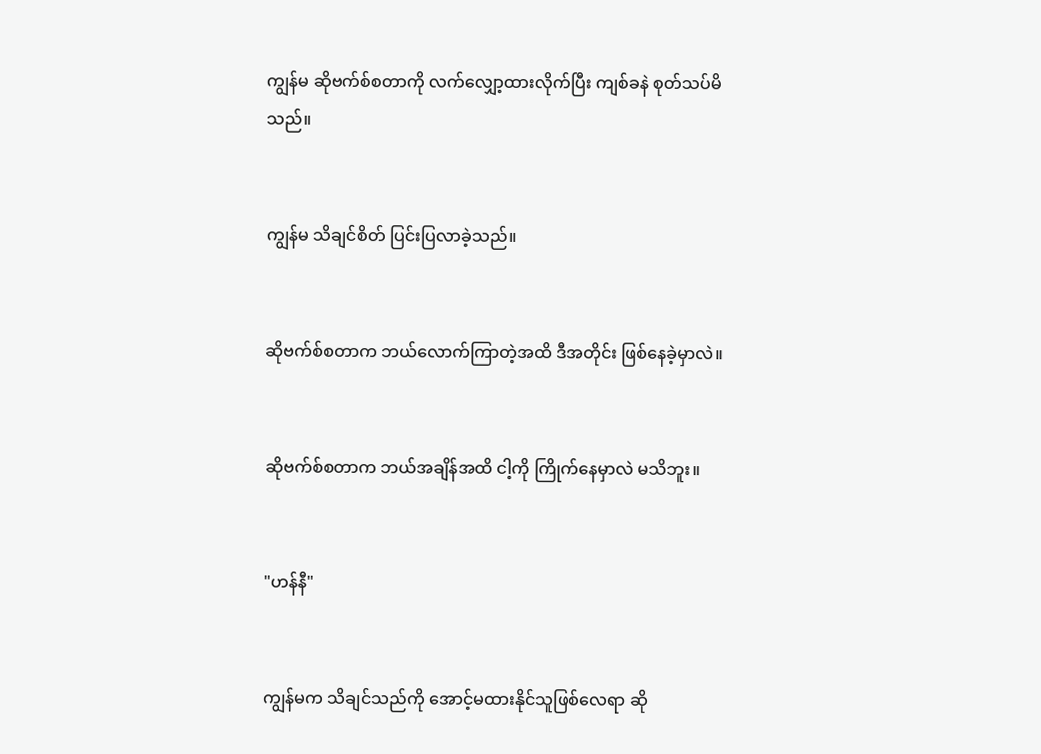ကျွန်မ ဆိုဗက်စ်စတာကို လက်လျှော့ထားလိုက်ပြီး ကျစ်ခနဲ စုတ်သပ်မိသည်။


ကျွန်မ သိချင်စိတ် ပြင်းပြလာခဲ့သည်။


ဆိုဗက်စ်စတာက ဘယ်လောက်ကြာတဲ့အထိ ဒီအတိုင်း ဖြစ်နေခဲ့မှာလဲ။


ဆိုဗက်စ်စတာက ဘယ်အချိန်အထိ ငါ့ကို ကြိုက်နေမှာလဲ မသိဘူး။


"ဟန်နီ"


ကျွန်မက သိချင်သည်ကို အောင့်မထားနိုင်သူဖြစ်လေရာ ဆို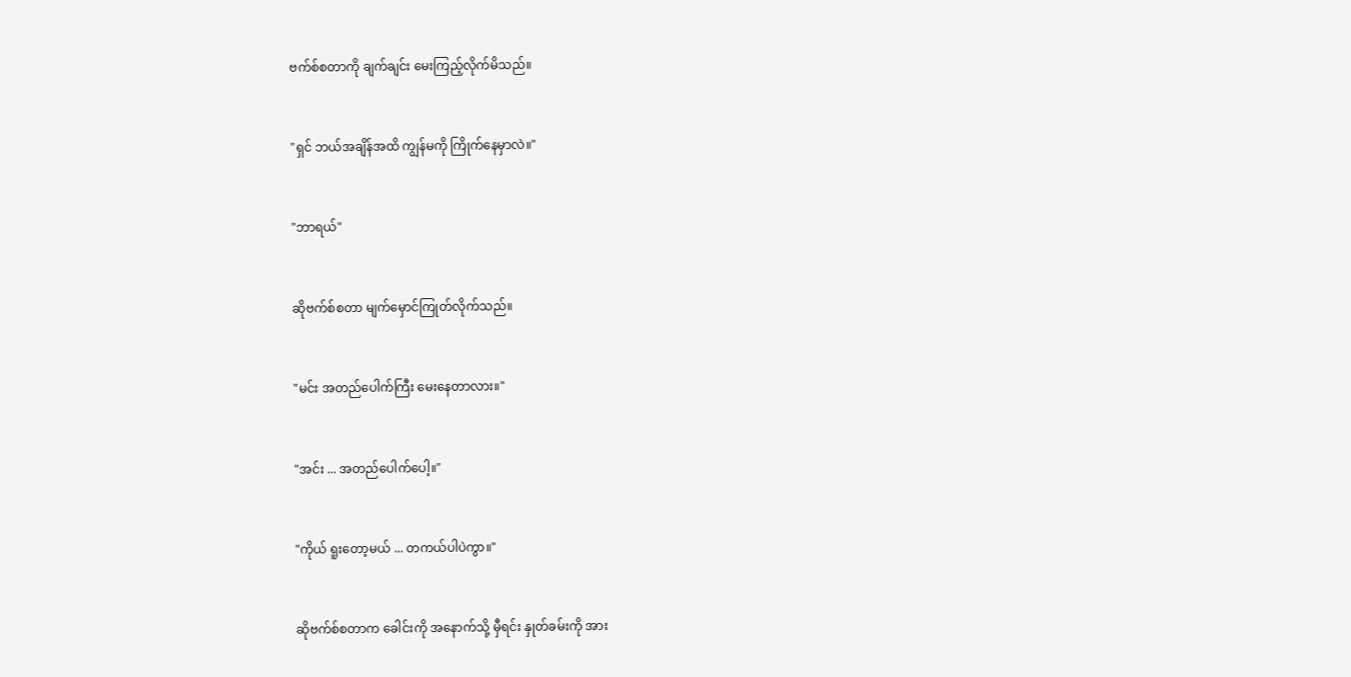ဗက်စ်စတာကို ချက်ချင်း မေးကြည့်လိုက်မိသည်။


"ရှင် ဘယ်အချိန်အထိ ကျွန်မကို ကြိုက်နေမှာလဲ။"


"ဘာရယ်"


ဆိုဗက်စ်စတာ မျက်မှောင်ကြုတ်လိုက်သည်။


"မင်း အတည်ပေါက်ကြီး မေးနေတာလား။"


"အင်း ... အတည်ပေါက်ပေါ့။"


"ကိုယ် ရူးတော့မယ် ... တကယ်ပါပဲကွာ။"


ဆိုဗက်စ်စတာက ခေါင်းကို အနောက်သို့ မှီရင်း နှုတ်ခမ်းကို အား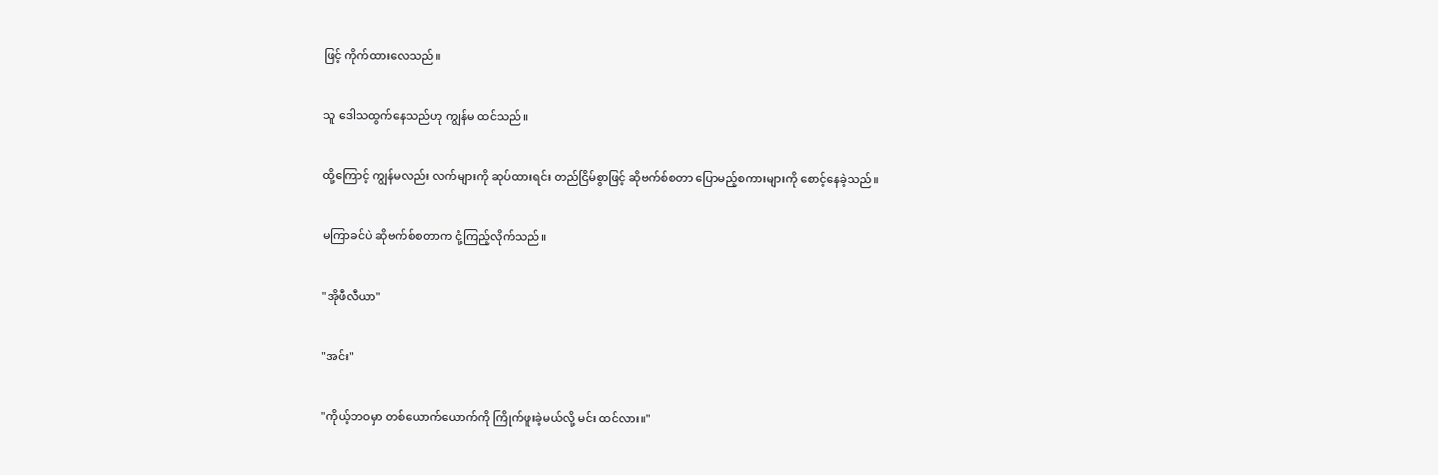ဖြင့် ကိုက်ထားလေသည်။


သူ ဒေါသထွက်နေသည်ဟု ကျွန်မ ထင်သည်။


ထို့ကြောင့် ကျွန်မလည်း လက်များကို ဆုပ်ထားရင်း တည်ငြိမ်စွာဖြင့် ဆိုဗက်စ်စတာ ပြောမည့်စကားများကို စောင့်နေခဲ့သည်။


မကြာခင်ပဲ ဆိုဗက်စ်စတာက ငုံ့ကြည့်လိုက်သည်။


"အိုဖီလီယာ"


"အင်း"


"ကိုယ့်ဘဝမှာ တစ်ယောက်ယောက်ကို ကြိုက်ဖူးခဲ့မယ်လို့ မင်း ထင်လား။"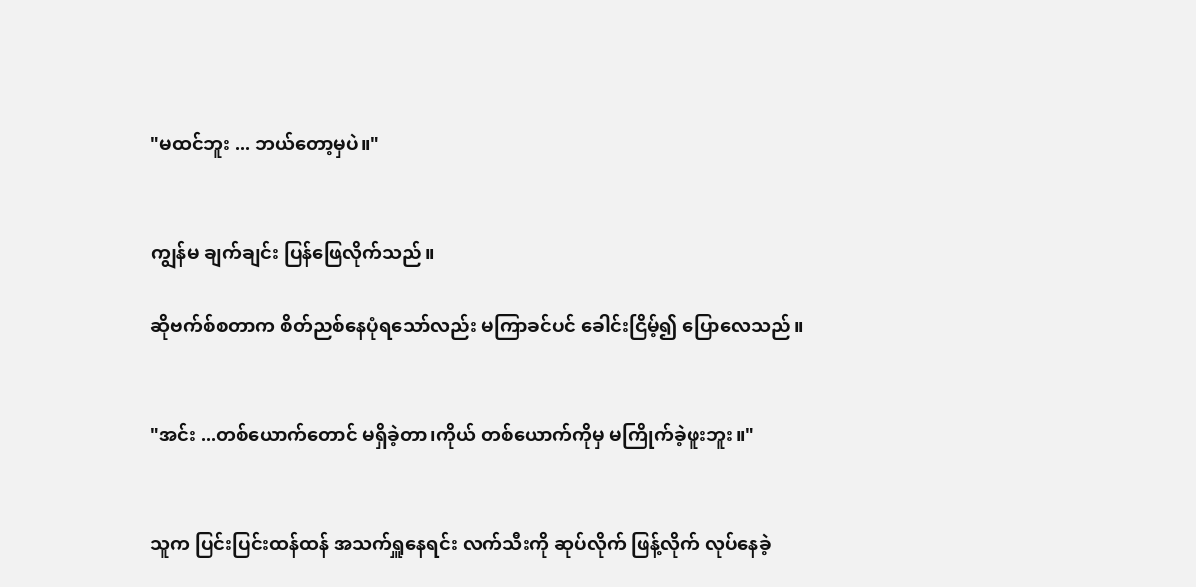"မထင်ဘူး ... ဘယ်တော့မှပဲ။"


ကျွန်မ ချက်ချင်း ပြန်ဖြေလိုက်သည်။

ဆိုဗက်စ်စတာက စိတ်ညစ်နေပုံရသော်လည်း မကြာခင်ပင် ခေါင်းငြိမ့်၍ ပြောလေသည်။


"အင်း ...တစ်ယောက်တောင် မရှိခဲ့တာ၊ကိုယ် တစ်ယောက်ကိုမှ မကြိုက်ခဲ့ဖူးဘူး။"


သူက ပြင်းပြင်းထန်ထန် အသက်ရှူနေရင်း လက်သီးကို ဆုပ်လိုက် ဖြန့်လိုက် လုပ်နေခဲ့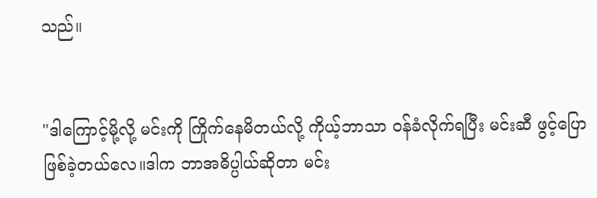သည်။


"ဒါကြောင့်မို့လို့ မင်းကို ကြိုက်နေမိတယ်လို့ ကိုယ့်ဘာသာ ဝန်ခံလိုက်ရပြီး မင်းဆီ ဖွင့်ပြောဖြစ်ခဲ့တယ်လေ။ဒါက ဘာအဓိပ္ပါယ်ဆိုတာ မင်း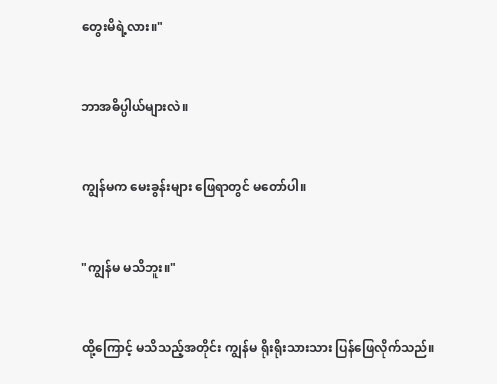တွေးမိရဲ့လား။"


ဘာအဓိပ္ပါယ်များလဲ။


ကျွန်မက မေးခွန်းများ ဖြေရာတွင် မတော်ပါ။


"ကျွန်မ မသိဘူး။"


ထို့ကြောင့် မသိသည့်အတိုင်း ကျွန်မ ရိုးရိုးသားသား ပြန်ဖြေလိုက်သည်။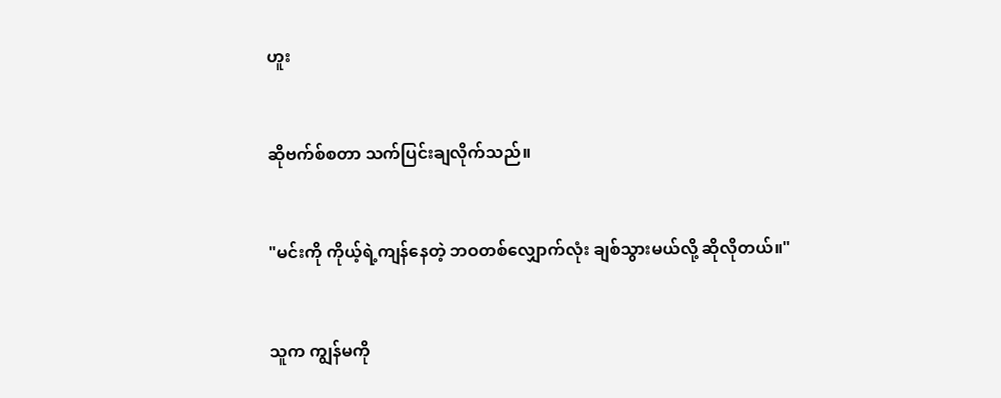ဟူး


ဆိုဗက်စ်စတာ သက်ပြင်းချလိုက်သည်။


"မင်းကို ကိုယ့်ရဲ့ကျန်နေတဲ့ ဘဝတစ်လျှောက်လုံး ချစ်သွားမယ်လို့ ဆိုလိုတယ်။"


သူက ကျွန်မကို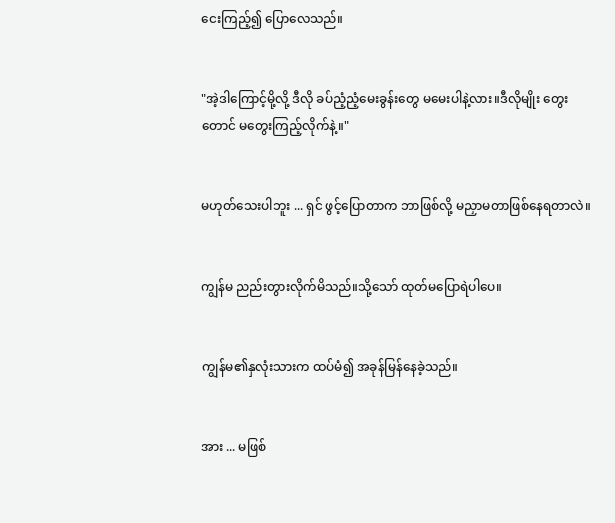ငေးကြည့်၍ ပြောလေသည်။


"အဲ့ဒါကြောင့်မို့လို့ ဒီလို ခပ်ညံ့ညံ့မေးခွန်းတွေ မမေးပါနဲ့လား။ဒီလိုမျိုး တွေးတောင် မတွေးကြည့်လိုက်နဲ့။"


မဟုတ်သေးပါဘူး ... ရှင် ဖွင့်ပြောတာက ဘာဖြစ်လို့ မညှာမတာဖြစ်နေရတာလဲ။


ကျွန်မ ညည်းတွားလိုက်မိသည်။သို့သော် ထုတ်မပြောရဲပါပေ။


ကျွန်မ၏နှလုံးသားက ထပ်မံ၍ အခုန်မြန်နေခဲ့သည်။


အား ... မဖြစ်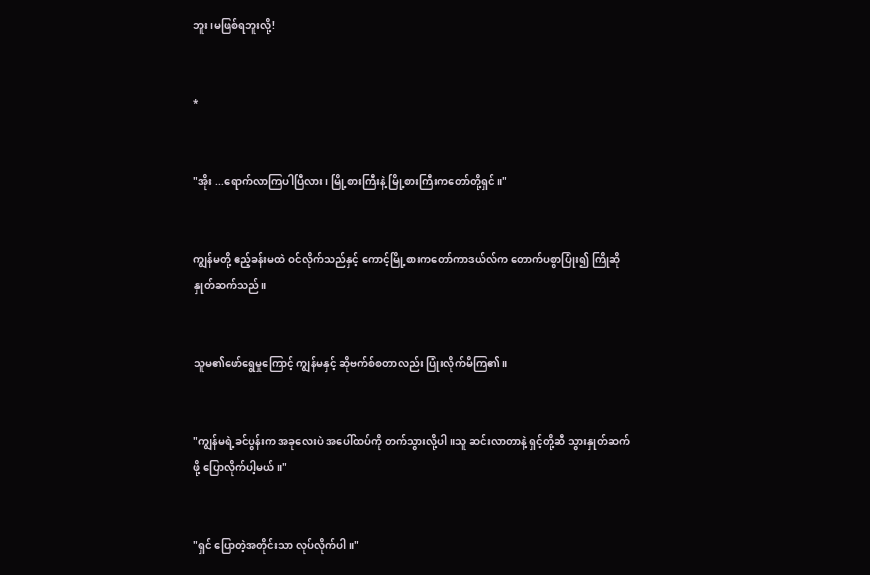ဘူး၊မဖြစ်ရဘူးလို့!


*


"အိုး ...ရောက်လာကြပါပြီလား၊ မြို့စားကြီးနဲ့ မြို့စားကြီးကတော်တို့ရှင်။"


ကျွန်မတို့ ဧည့်ခန်းမထဲ ဝင်လိုက်သည်နှင့် ကောင့်မြို့စားကတော်ကာဒယ်လ်က တောက်ပစွာပြုံး၍ ကြိုဆိုနှုတ်ဆက်သည်။


သူမ၏ဖော်ရွေမှုကြောင့် ကျွန်မနှင့် ဆိုဗက်စ်စတာလည်း ပြုံးလိုက်မိကြ၏။


"ကျွန်မရဲ့ခင်ပွန်းက အခုလေးပဲ အပေါ်ထပ်ကို တက်သွားလို့ပါ။သူ ဆင်းလာတာနဲ့ ရှင့်တို့ဆီ သွားနှုတ်ဆက်ဖို့ ပြောလိုက်ပါ့မယ်။"


"ရှင် ပြောတဲ့အတိုင်းသာ လုပ်လိုက်ပါ။"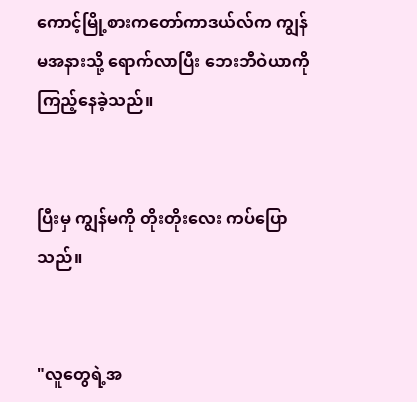ကောင့်မြို့စားကတော်ကာဒယ်လ်က ကျွန်မအနားသို့ ရောက်လာပြီး ဘေးဘီဝဲယာကို ကြည့်နေခဲ့သည်။


ပြီးမှ ကျွန်မကို တိုးတိုးလေး ကပ်ပြောသည်။


"လူတွေရဲ့အ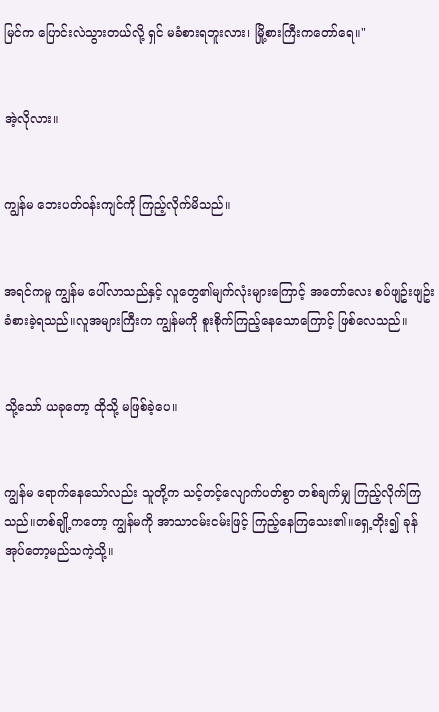မြင်က ပြောင်းလဲသွားတယ်လို့ ရှင် မခံစားရဘူးလား၊ မြို့စားကြီးကတော်ရေ။"


အဲ့လိုလား။


ကျွန်မ ဘေးပတ်ဝန်းကျင်ကို ကြည့်လိုက်မိသည်။


အရင်ကမူ ကျွန်မ ပေါ်လာသည်နှင့် လူတွေ၏မျက်လုံးများကြောင့် အတော်လေး စပ်ဖျဥ်းဖျဥ်း ခံစားခဲ့ရသည်။လူအများကြီးက ကျွန်မကို စူးစိုက်ကြည့်နေသောကြောင့် ဖြစ်လေသည်။


သို့သော် ယခုတော့ ထိုသို့ မဖြစ်ခဲ့ပေ။


ကျွန်မ ရောက်နေသော်လည်း သူတို့က သင့်တင့်လျောက်ပတ်စွာ တစ်ချက်မျှ ကြည့်လိုက်ကြသည်။တစ်ချို့ကတော့ ကျွန်မကို အာသာငမ်းငမ်းဖြင့် ကြည့်နေကြသေး၏။ရှေ့တိုး၍ ခုန်အုပ်တော့မည်သကဲ့သို့။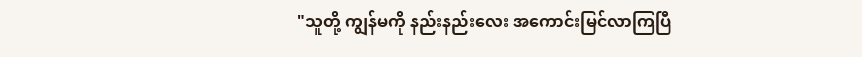"သူတို့ ကျွန်မကို နည်းနည်းလေး အကောင်းမြင်လာကြပြီ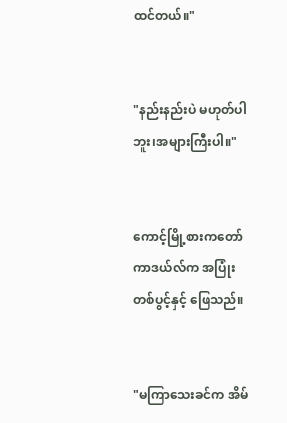ထင်တယ်။"


"နည်းနည်းပဲ မဟုတ်ပါဘူး၊အများကြီးပါ။"


ကောင့်မြို့စားကတော်ကာဒယ်လ်က အပြုံးတစ်ပွင့်နှင့် ဖြေသည်။


"မကြာသေးခင်က အိမ်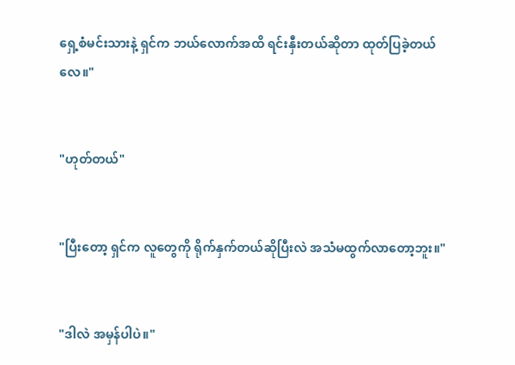ရှေ့စံမင်းသားနဲ့ ရှင်က ဘယ်လောက်အထိ ရင်းနှီးတယ်ဆိုတာ ထုတ်ပြခဲ့တယ်လေ။"


"ဟုတ်တယ်"


"ပြီးတော့ ရှင်က လူတွေကို ရိုက်နှက်တယ်ဆိုပြီးလဲ အသံမထွက်လာတော့ဘူး။"


"ဒါလဲ အမှန်ပါပဲ။"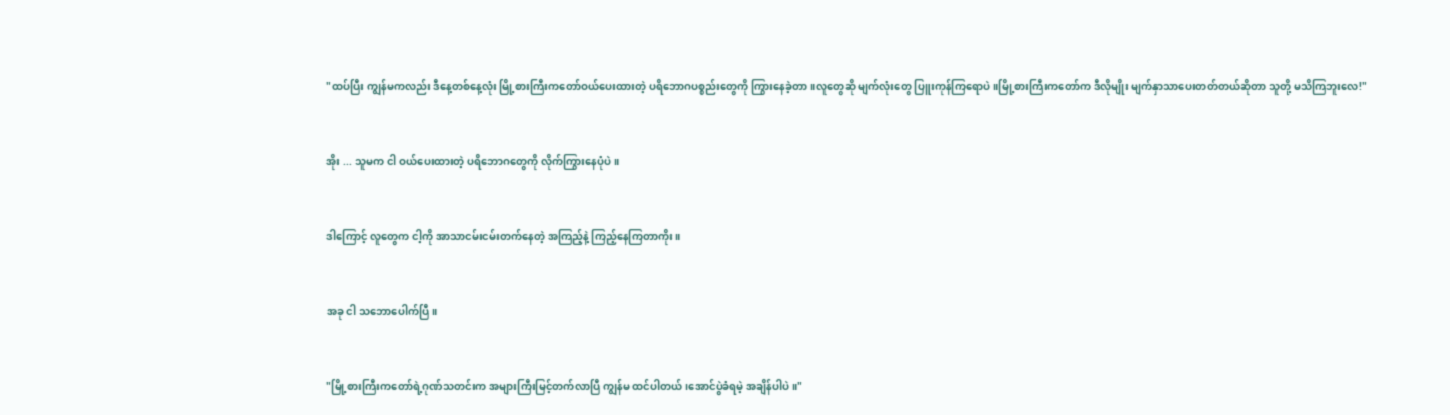"ထပ်ပြီး ကျွန်မကလည်း ဒီနေ့တစ်နေ့လုံး မြို့စားကြီးကတော်ဝယ်ပေးထားတဲ့ ပရိဘောဂပစ္စည်းတွေကို ကြွားနေခဲ့တာ။လူတွေဆို မျက်လုံးတွေ ပြူးကုန်ကြရောပဲ။မြို့စားကြီးကတော်က ဒီလိုမျိုး မျက်နှာသာပေးတတ်တယ်ဆိုတာ သူတို့ မသိကြဘူးလေ!"


အိုး ... သူမက ငါ ဝယ်ပေးထားတဲ့ ပရိဘောဂတွေကို လိုက်ကြွားနေပုံပဲ။


ဒါကြောင့် လူတွေက ငါ့ကို အာသာငမ်းငမ်းတက်နေတဲ့ အကြည့်နဲ့ ကြည့်နေကြတာကိုး။


အခု ငါ သဘောပေါက်ပြီ။


"မြို့စားကြီးကတော်ရဲ့ဂုဏ်သတင်းက အများကြီးမြင့်တက်လာပြီ ကျွန်မ ထင်ပါတယ်၊အောင်ပွဲခံရမဲ့ အချိန်ပါပဲ။"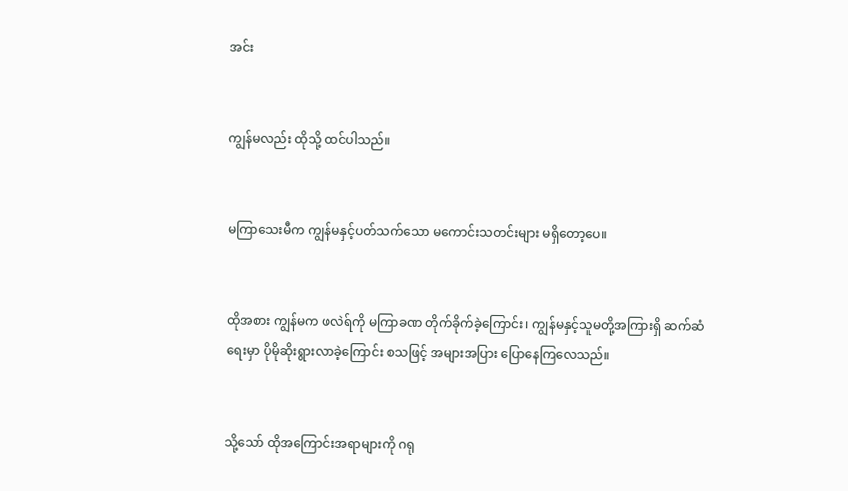အင်း


ကျွန်မလည်း ထိုသို့ ထင်ပါသည်။


မကြာသေးမီက ကျွန်မနှင့်ပတ်သက်သော မကောင်းသတင်းများ မရှိတော့ပေ။


ထိုအစား ကျွန်မက ဖလဲရ်ကို မကြာခဏ တိုက်ခိုက်ခဲ့ကြောင်း၊ ကျွန်မနှင့်သူမတို့အကြားရှိ ဆက်ဆံရေးမှာ ပိုမိုဆိုးရွားလာခဲ့ကြောင်း စသဖြင့် အများအပြား ပြောနေကြလေသည်။


သို့သော် ထိုအကြောင်းအရာများကို ဂရု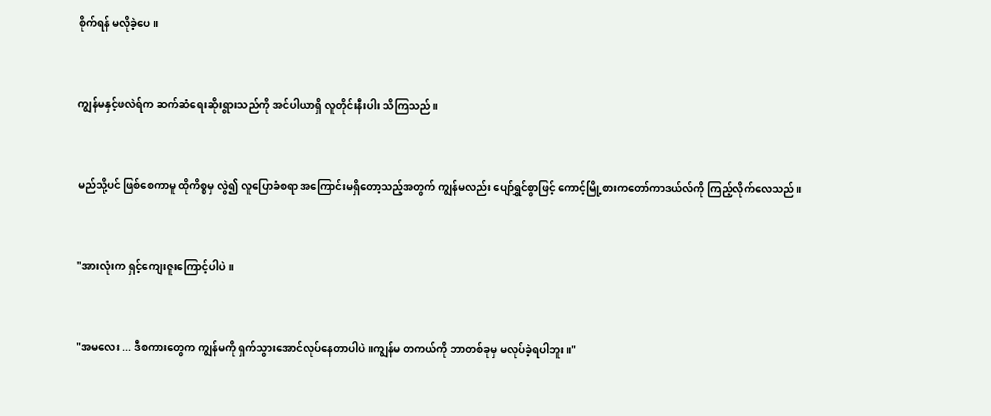စိုက်ရန် မလိုခဲ့ပေ။


ကျွန်မနှင့်ဖလဲရ်က ဆက်ဆံရေးဆိုးရွားသည်ကို အင်ပါယာရှိ လူတိုင်းနီးပါး သိကြသည်။


မည်သို့ပင် ဖြစ်စေကာမူ ထိုကိစ္စမှ လွဲ၍ လူပြောခံစရာ အကြောင်းမရှိတော့သည့်အတွက် ကျွန်မလည်း ပျော်ရွှင်စွာဖြင့် ကောင့်မြို့စားကတော်ကာဒယ်လ်ကို ကြည့်လိုက်လေသည်။


"အားလုံးက ရှင့်ကျေးဇူးကြောင့်ပါပဲ။


"အမလေး ... ဒီစကားတွေက ကျွန်မကို ရှက်သွားအောင်လုပ်နေတာပါပဲ။ကျွန်မ တကယ်ကို ဘာတစ်ခုမှ မလုပ်ခဲ့ရပါဘူး။"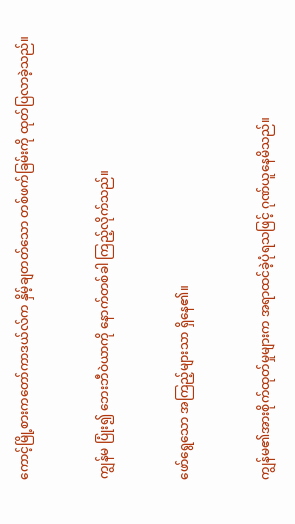ကောင့်မြို့စားကတော်ကာဒယ်လ်က နှိမ့်ချတတ်သော တစ်ဖက်ခြမ်းကို ထုတ်ပြလာခဲ့သည်။


ကျွန်မ ပြုံး၍ ဘေးဘီဝဲယာကို နောက်တစ်ခါ ကြည့်လိုက်သည်။


ဖော်ရွေသော အကြည့်များသာ ရှိနေ၏။


ကျွန်မ၏အားစိုက်ထုတ်မှုများက အရာထင်ခဲ့ပုံရသဖြင့် ဂုဏ်ယူနေမိသည်။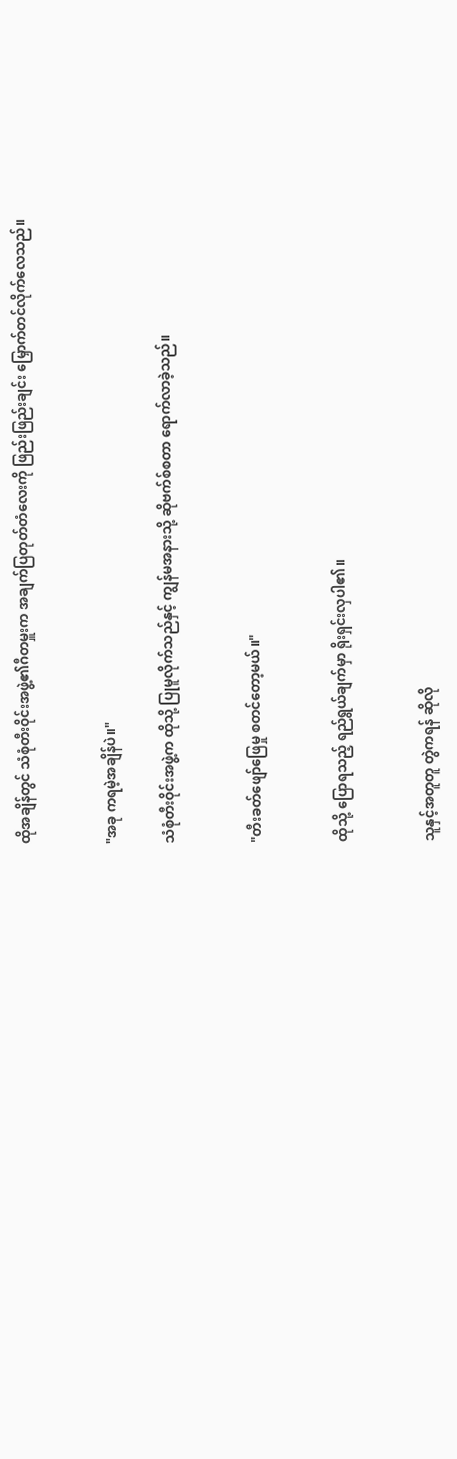ထိုအချိန်တွင် သံစုံတီးဝိုင်းအဖွဲ့၏ဂီတမှူးက အချက်ပြတုတ်တံလေးကို ဖြည်းဖြည်းချင်း မြှောက်တင်လိုက်လေသည်။


"အခု ကရမဲ့အချိန်ပဲ။"

သံစုံတီးဝိုင်းအဖွဲ့က ထိုသို့ ပြုမူလိုက်သည်နှင့် ကျွန်မအနားသို့ ဆိုဗက်စ်စတာ ရောက်လာခဲ့သည်။


"တီးခတ်ဖျော်ဖြေမှု စတင်တော့မယ်။"


ထိုသို့ ပြောရသည့် ရည်ရွယ်ချက်မှာ ရိုးရှင်းလှပါ၏။


သူနှင့်အတူတူ တွဲကရန် ဆိုလို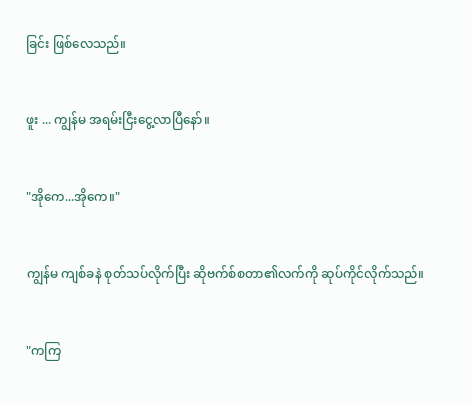ခြင်း ဖြစ်လေသည်။


ဖူး ... ကျွန်မ အရမ်းငြီးငွေ့လာပြီနော်။


"အိုကေ...အိုကေ။"


ကျွန်မ ကျစ်ခနဲ စုတ်သပ်လိုက်ပြီး ဆိုဗက်စ်စတာ၏လက်ကို ဆုပ်ကိုင်လိုက်သည်။


"ကကြ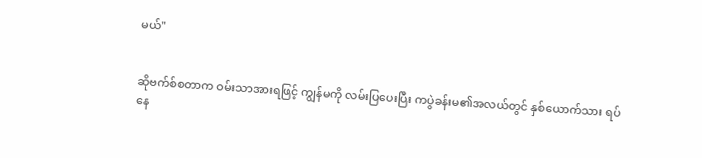မယ်"


ဆိုဗက်စ်စတာက ဝမ်းသာအားရဖြင့် ကျွန်မကို လမ်းပြပေးပြီး ကပွဲခန်းမ၏အလယ်တွင် နှစ်ယောက်သား ရပ်နေ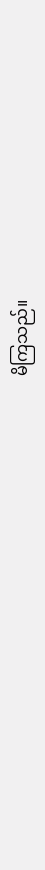မိကြသည်။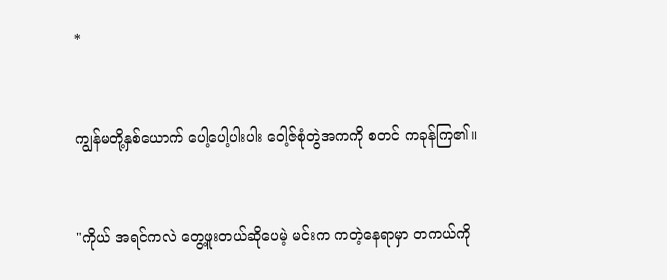*


ကျွန်မတို့နှစ်ယောက် ပေါ့ပေါ့ပါးပါး ဝေါ့ဇ်စုံတွဲအကကို စတင် ကခုန်ကြ၏။


"ကိုယ် အရင်ကလဲ တွေ့ဖူးတယ်ဆိုပေမဲ့ မင်းက ကတဲ့နေရာမှာ တကယ်ကို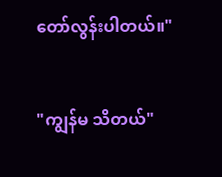တော်လွန်းပါတယ်။"


"ကျွန်မ သိတယ်"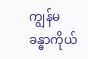ကျွန်မ ခန္ဓာကိုယ်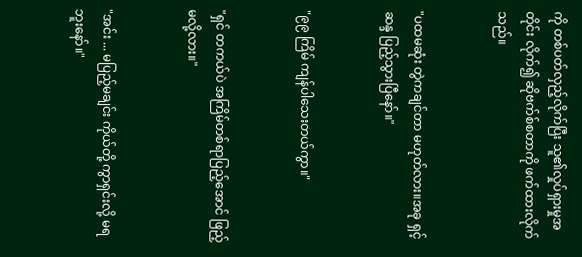ကို တစ်ပတ်လှည့်လိုက်ပြီး သူ၏လှုပ်ရှားမှုအတိုင်း လိုက်၍ ဆိုဗက်စ်စတာကို ဖက်ထားလိုက်သည်။


"ပထမဆုံး တွဲကချင်တာ မဟုတ်လား။အခု ရှင့်ဆန္ဒ ပြည့်သွားပြီနော်။"


"၉၉ ကြိမ် ကျန်ပါသေးတယ်ကွာ။"


"ရှင် တကယ်ပဲ အကြိမ်တစ်ရာပြည့်အောင် ဖြည့်မလို့လား။"


"အင်း ... မပြည့်မချင်း ကိုယ်တို့ ကွာရှင်းလို့ မရဘူးနော်။"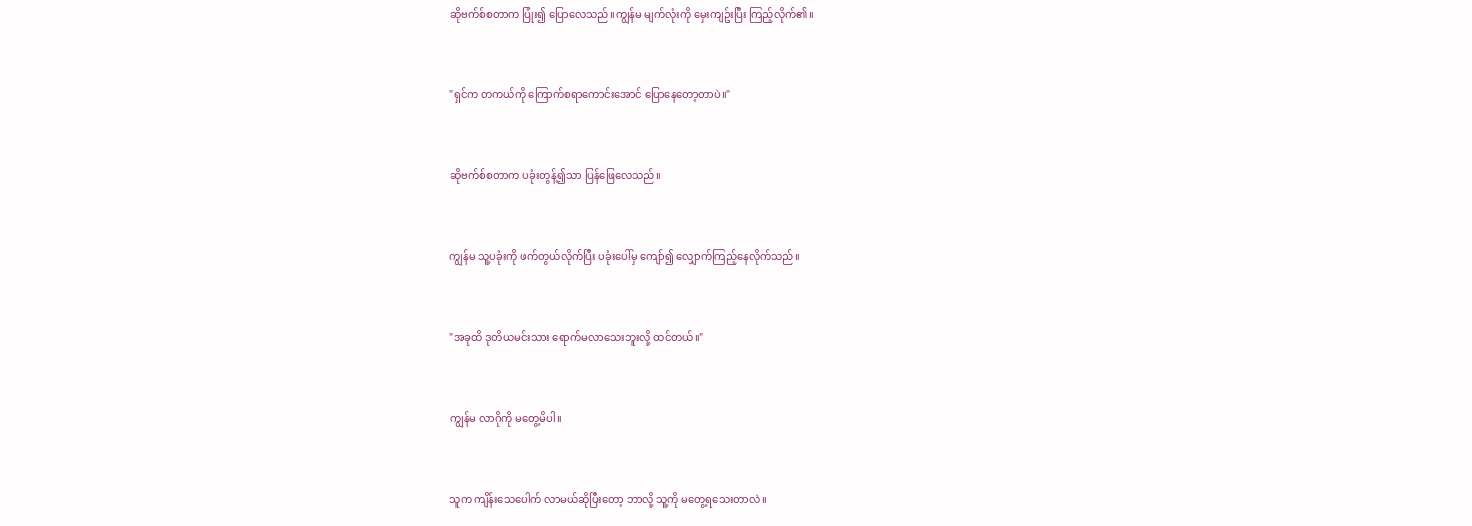ဆိုဗက်စ်စတာက ပြုံး၍ ပြောလေသည်။ကျွန်မ မျက်လုံးကို မှေးကျဥ်းပြီး ကြည့်လိုက်၏။


"ရှင်က တကယ်ကို ကြောက်စရာကောင်းအောင် ပြောနေတော့တာပဲ။"


ဆိုဗက်စ်စတာက ပခုံးတွန့်၍သာ ပြန်ဖြေလေသည်။


ကျွန်မ သူ့ပခုံးကို ဖက်တွယ်လိုက်ပြီး ပခုံးပေါ်မှ ကျော်၍ လျှောက်ကြည့်နေလိုက်သည်။


"အခုထိ ဒုတိယမင်းသား ရောက်မလာသေးဘူးလို့ ထင်တယ်။"


ကျွန်မ လာဂိုကို မတွေ့မိပါ။


သူက ကျိန်းသေပေါက် လာမယ်ဆိုပြီးတော့ ဘာလို့ သူ့ကို မတွေ့ရသေးတာလဲ။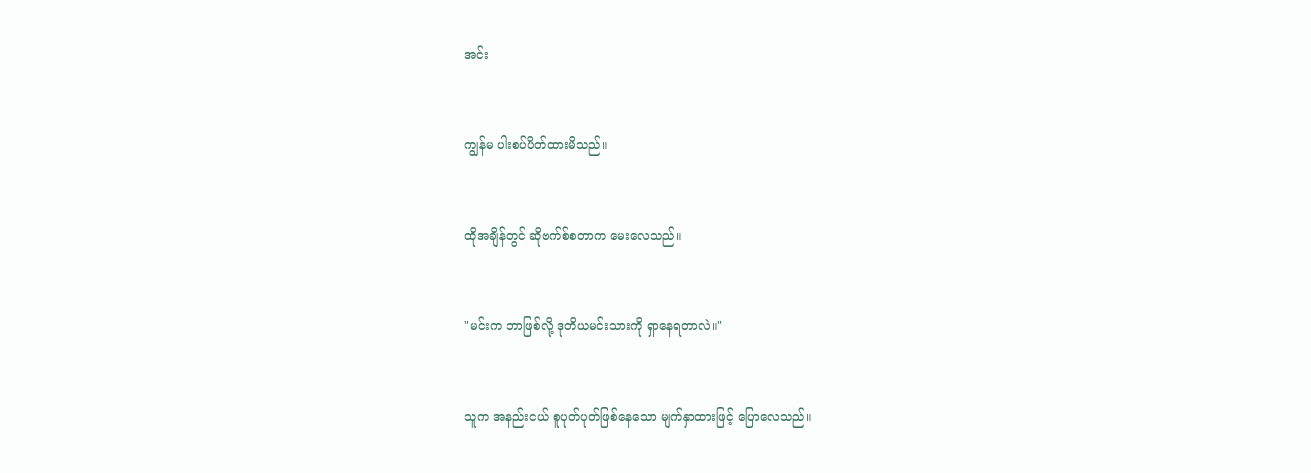အင်း


ကျွန်မ ပါးစပ်ပိတ်ထားမိသည်။


ထိုအချိန်တွင် ဆိုဗက်စ်စတာက မေးလေသည်။


"မင်းက ဘာဖြစ်လို့ ဒုတိယမင်းသားကို ရှာနေရတာလဲ။"


သူက အနည်းငယ် စူပုတ်ပုတ်ဖြစ်နေသော မျက်နှာထားဖြင့် ပြောလေသည်။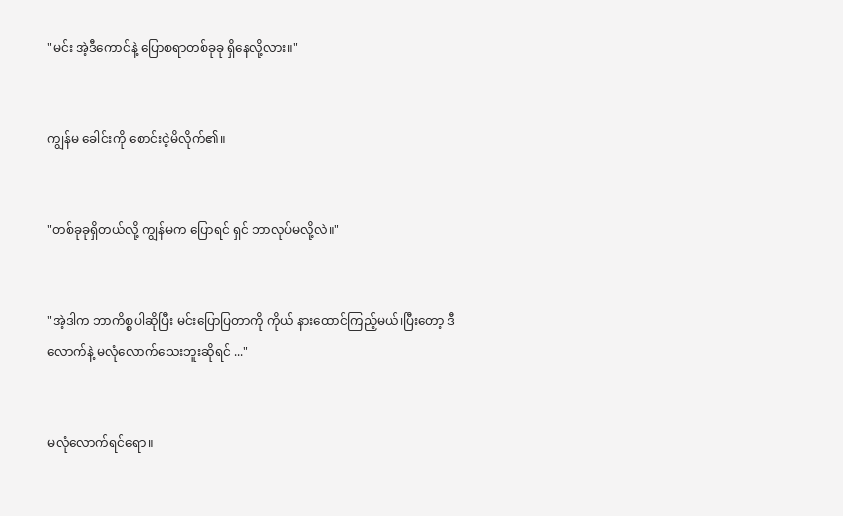"မင်း အဲ့ဒီကောင်နဲ့ ပြောစရာတစ်ခုခု ရှိနေလို့လား။"


ကျွန်မ ခေါင်းကို စောင်းငဲ့မိလိုက်၏။


"တစ်ခုခုရှိတယ်လို့ ကျွန်မက ပြောရင် ရှင် ဘာလုပ်မလို့လဲ။"


"အဲ့ဒါက ဘာကိစ္စပါဆိုပြီး မင်းပြောပြတာကို ကိုယ် နားထောင်ကြည့်မယ်၊ပြီးတော့ ဒီလောက်နဲ့ မလုံလောက်သေးဘူးဆိုရင် ..."


မလုံလောက်ရင်ရော။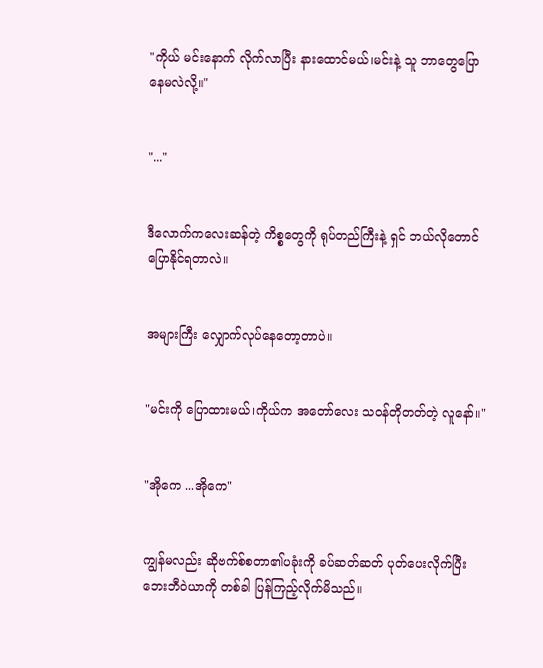"ကိုယ် မင်းနောက် လိုက်လာပြီး နားထောင်မယ်၊မင်းနဲ့ သူ ဘာတွေပြောနေမလဲလို့။"


"..."


ဒီလောက်ကလေးဆန်တဲ့ ကိစ္စတွေကို ရုပ်တည်ကြီးနဲ့ ရှင် ဘယ်လိုတောင် ပြောနိုင်ရတာလဲ။


အများကြီး လျှောက်လုပ်နေတော့တာပဲ။


"မင်းကို ပြောထားမယ်၊ကိုယ်က အတော်လေး သဝန်တိုတတ်တဲ့ လူနော်။"


"အိုကေ ...အိုကေ"


ကျွန်မလည်း ဆိုဗက်စ်စတာ၏ပခုံးကို ခပ်ဆတ်ဆတ် ပုတ်ပေးလိုက်ပြီး ဘေးဘီဝဲယာကို တစ်ခါ ပြန်ကြည့်လိုက်မိသည်။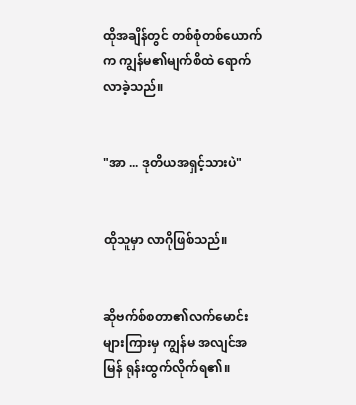ထိုအချိန်တွင် တစ်စုံတစ်ယောက်က ကျွန်မ၏မျက်စိထဲ ရောက်လာခဲ့သည်။


"အာ ... ဒုတိယအရှင့်သားပဲ"


ထိုသူမှာ လာဂိုဖြစ်သည်။


ဆိုဗက်စ်စတာ၏လက်မောင်းများကြားမှ ကျွန်မ အလျင်အမြန် ရုန်းထွက်လိုက်ရ၏။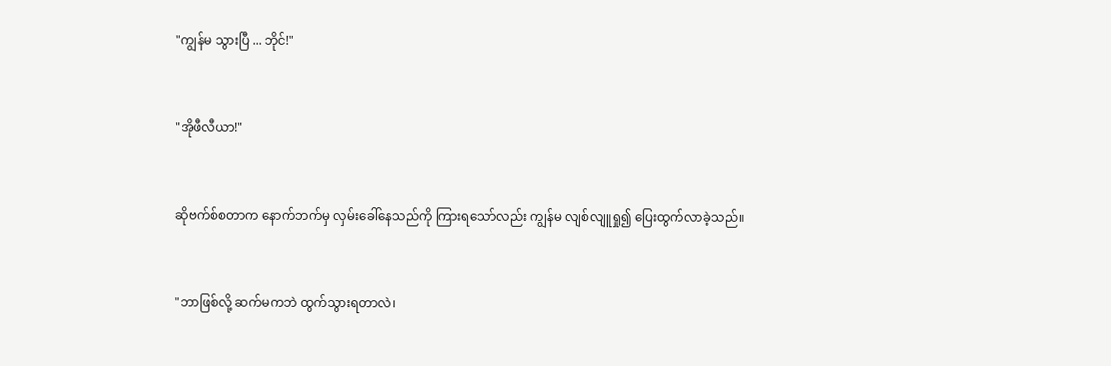"ကျွန်မ သွားပြီ ... ဘိုင်!"


"အိုဖီလီယာ!"


ဆိုဗက်စ်စတာက နောက်ဘက်မှ လှမ်းခေါ်နေသည်ကို ကြားရသော်လည်း ကျွန်မ လျစ်လျူရှု၍ ပြေးထွက်လာခဲ့သည်။


"ဘာဖြစ်လို့ ဆက်မကဘဲ ထွက်သွားရတာလဲ၊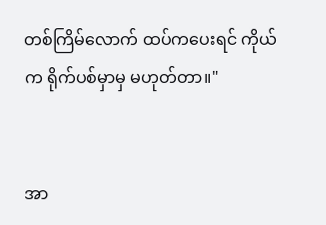တစ်ကြိမ်လောက် ထပ်ကပေးရင် ကိုယ်က ရိုက်ပစ်မှာမှ မဟုတ်တာ။"


အာ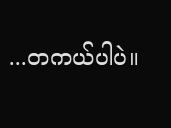...တကယ်ပါပဲ။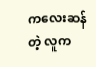ကလေးဆန်တဲ့ လူက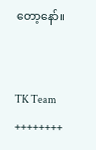တော့နော်။


TK Team
++++++++